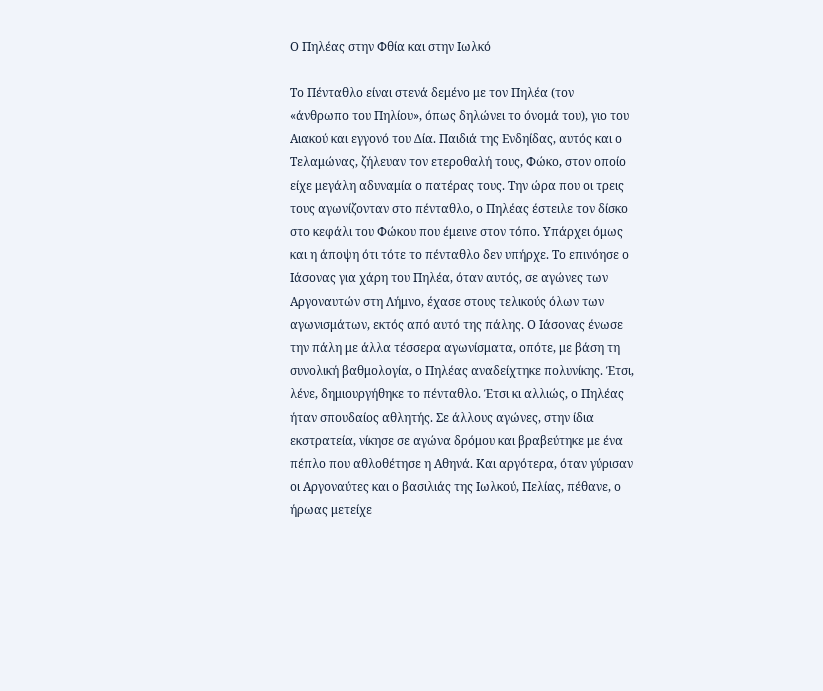Ο Πηλέας στην Φθία και στην Ιωλκό

Το Πένταθλο είναι στενά δεμένο με τον Πηλέα (τον «άνθρωπο του Πηλίου», όπως δηλώνει το όνομά του), γιο του Αιακού και εγγονό του Δία. Παιδιά της Ενδηίδας, αυτός και ο Τελαμώνας, ζήλευαν τον ετεροθαλή τους, Φώκο, στον οποίο είχε μεγάλη αδυναμία ο πατέρας τους. Την ώρα που οι τρεις τους αγωνίζονταν στο πένταθλο, ο Πηλέας έστειλε τον δίσκο στο κεφάλι του Φώκου που έμεινε στον τόπο. Υπάρχει όμως και η άποψη ότι τότε το πένταθλο δεν υπήρχε. Το επινόησε ο Ιάσονας για χάρη του Πηλέα, όταν αυτός, σε αγώνες των Αργοναυτών στη Λήμνο, έχασε στους τελικούς όλων των αγωνισμάτων, εκτός από αυτό της πάλης. Ο Ιάσονας ένωσε την πάλη με άλλα τέσσερα αγωνίσματα, οπότε, με βάση τη συνολική βαθμολογία, ο Πηλέας αναδείχτηκε πολυνίκης. Έτσι, λένε, δημιουργήθηκε το πένταθλο. Έτσι κι αλλιώς, ο Πηλέας ήταν σπουδαίος αθλητής. Σε άλλους αγώνες, στην ίδια εκστρατεία, νίκησε σε αγώνα δρόμου και βραβεύτηκε με ένα πέπλο που αθλοθέτησε η Αθηνά. Και αργότερα, όταν γύρισαν οι Αργοναύτες και ο βασιλιάς της Ιωλκού, Πελίας, πέθανε, ο ήρωας μετείχε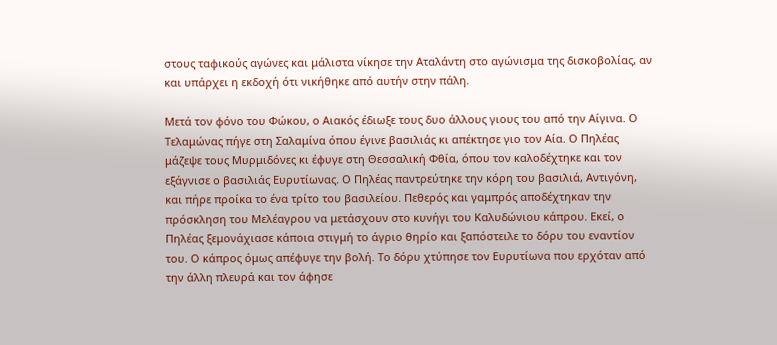στους ταφικούς αγώνες και μάλιστα νίκησε την Αταλάντη στο αγώνισμα της δισκοβολίας, αν και υπάρχει η εκδοχή ότι νικήθηκε από αυτήν στην πάλη.

Μετά τον φόνο του Φώκου, ο Αιακός έδιωξε τους δυο άλλους γιους του από την Αίγινα. Ο Τελαμώνας πήγε στη Σαλαμίνα όπου έγινε βασιλιάς κι απέκτησε γιο τον Αία. Ο Πηλέας μάζεψε τους Μυρμιδόνες κι έφυγε στη Θεσσαλική Φθία, όπου τον καλοδέχτηκε και τον εξάγνισε ο βασιλιάς Ευρυτίωνας. Ο Πηλέας παντρεύτηκε την κόρη του βασιλιά, Αντιγόνη, και πήρε προίκα το ένα τρίτο του βασιλείου. Πεθερός και γαμπρός αποδέχτηκαν την πρόσκληση του Μελέαγρου να μετάσχουν στο κυνήγι του Καλυδώνιου κάπρου. Εκεί, ο Πηλέας ξεμονάχιασε κάποια στιγμή το άγριο θηρίο και ξαπόστειλε το δόρυ του εναντίον του. Ο κάπρος όμως απέφυγε την βολή. Το δόρυ χτύπησε τον Ευρυτίωνα που ερχόταν από την άλλη πλευρά και τον άφησε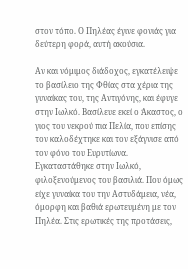στον τόπο. Ο Πηλέας έγινε φονιάς για δεύτερη φορά, αυτή ακούσια.

Αν και νόμιμος διάδοχος, εγκατέλειψε το βασίλειο της Φθίας στα χέρια της γυναίκας του, της Αντιγόνης, και έφυγε στην Ιωλκό. Βασίλευε εκεί ο Άκαστος, ο γιος του νεκρού πια Πελία, που επίσης τον καλοδέχτηκε και τον εξάγνισε από τον φόνο του Ευρυτίωνα. Εγκαταστάθηκε στην Ιωλκό, φιλοξενούμενος του βασιλιά. Που όμως είχε γυναίκα του την Αστυδάμεια, νέα, όμορφη και βαθιά ερωτευμένη με τον Πηλέα. Στις ερωτικές της προτάσεις,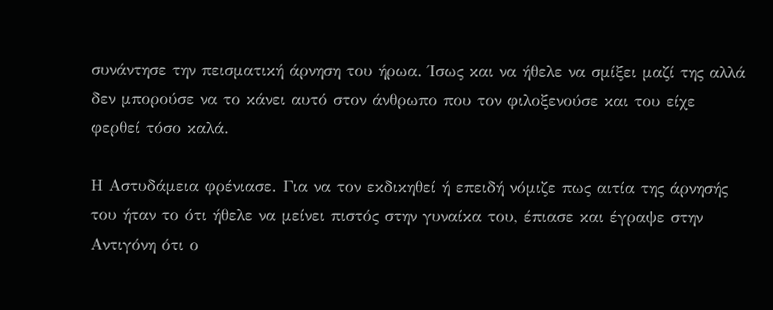συνάντησε την πεισματική άρνηση του ήρωα. Ίσως και να ήθελε να σμίξει μαζί της αλλά δεν μπορούσε να το κάνει αυτό στον άνθρωπο που τον φιλοξενούσε και του είχε φερθεί τόσο καλά.

Η Αστυδάμεια φρένιασε. Για να τον εκδικηθεί ή επειδή νόμιζε πως αιτία της άρνησής του ήταν το ότι ήθελε να μείνει πιστός στην γυναίκα του, έπιασε και έγραψε στην Αντιγόνη ότι ο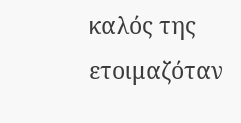καλός της ετοιμαζόταν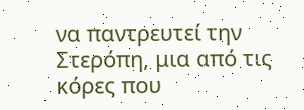να παντρευτεί την Στερόπη, μια από τις κόρες που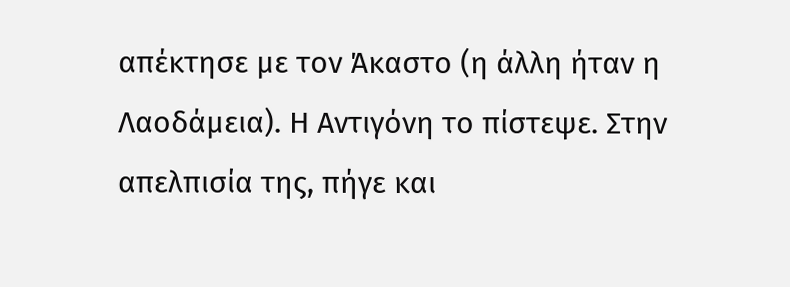απέκτησε με τον Άκαστο (η άλλη ήταν η Λαοδάμεια). Η Αντιγόνη το πίστεψε. Στην απελπισία της, πήγε και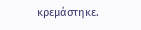κρεμάστηκε.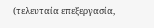(τελευταία επεξεργασία,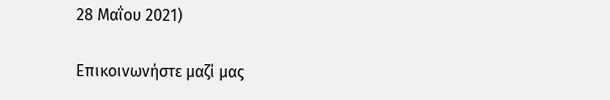28 Μαΐου 2021)

Επικοινωνήστε μαζί μας